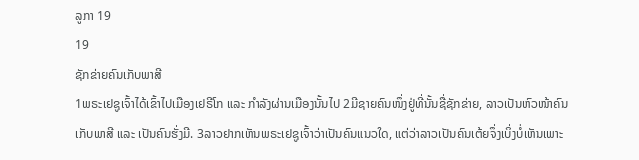ລູກາ 19
19
ຊັກຂ່າຍຄົນເກັບພາສີ
1ພຣະເຢຊູເຈົ້າໄດ້ເຂົ້າໄປເມືອງເຢຣີໂກ ແລະ ກຳລັງຜ່ານເມືອງນັ້ນໄປ 2ມີຊາຍຄົນໜຶ່ງຢູ່ທີ່ນັ້ນຊື່ຊັກຂ່າຍ, ລາວເປັນຫົວໜ້າຄົນເກັບພາສີ ແລະ ເປັນຄົນຮັ່ງມີ. 3ລາວຢາກເຫັນພຣະເຢຊູເຈົ້າວ່າເປັນຄົນແນວໃດ, ແຕ່ວ່າລາວເປັນຄົນເຕ້ຍຈຶ່ງເບິ່ງບໍ່ເຫັນເພາະ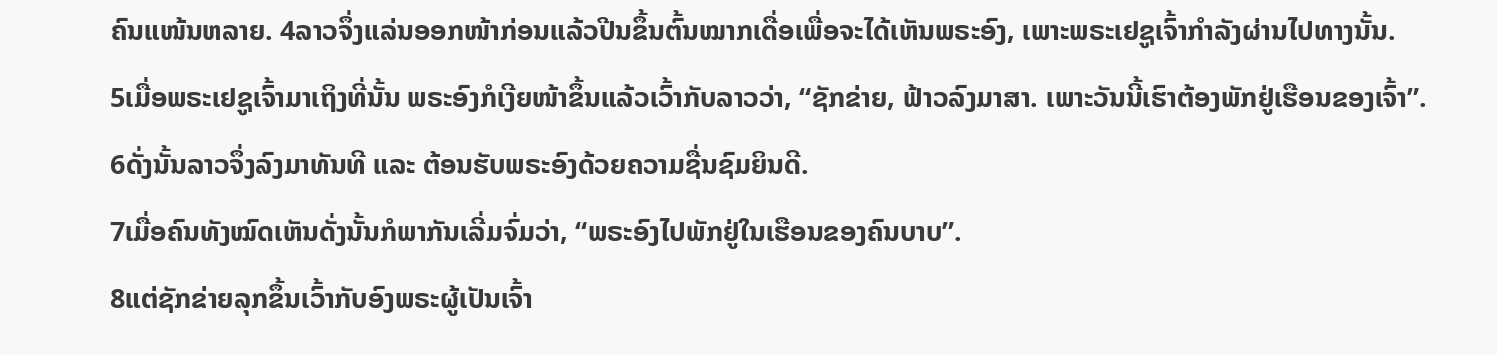ຄົນແໜ້ນຫລາຍ. 4ລາວຈຶ່ງແລ່ນອອກໜ້າກ່ອນແລ້ວປີນຂຶ້ນຕົ້ນໝາກເດື່ອເພື່ອຈະໄດ້ເຫັນພຣະອົງ, ເພາະພຣະເຢຊູເຈົ້າກຳລັງຜ່ານໄປທາງນັ້ນ.
5ເມື່ອພຣະເຢຊູເຈົ້າມາເຖິງທີ່ນັ້ນ ພຣະອົງກໍເງີຍໜ້າຂຶ້ນແລ້ວເວົ້າກັບລາວວ່າ, “ຊັກຂ່າຍ, ຟ້າວລົງມາສາ. ເພາະວັນນີ້ເຮົາຕ້ອງພັກຢູ່ເຮືອນຂອງເຈົ້າ”. 6ດັ່ງນັ້ນລາວຈຶ່ງລົງມາທັນທີ ແລະ ຕ້ອນຮັບພຣະອົງດ້ວຍຄວາມຊື່ນຊົມຍິນດີ.
7ເມື່ອຄົນທັງໝົດເຫັນດັ່ງນັ້ນກໍພາກັນເລີ່ມຈົ່ມວ່າ, “ພຣະອົງໄປພັກຢູ່ໃນເຮືອນຂອງຄົນບາບ”.
8ແຕ່ຊັກຂ່າຍລຸກຂຶ້ນເວົ້າກັບອົງພຣະຜູ້ເປັນເຈົ້າ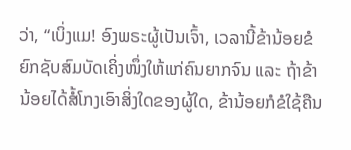ວ່າ, “ເບິ່ງແມ! ອົງພຣະຜູ້ເປັນເຈົ້າ, ເວລານີ້ຂ້ານ້ອຍຂໍຍົກຊັບສົມບັດເຄິ່ງໜຶ່ງໃຫ້ແກ່ຄົນຍາກຈົນ ແລະ ຖ້າຂ້ານ້ອຍໄດ້ສໍ້ໂກງເອົາສິ່ງໃດຂອງຜູ້ໃດ, ຂ້ານ້ອຍກໍຂໍໃຊ້ຄືນ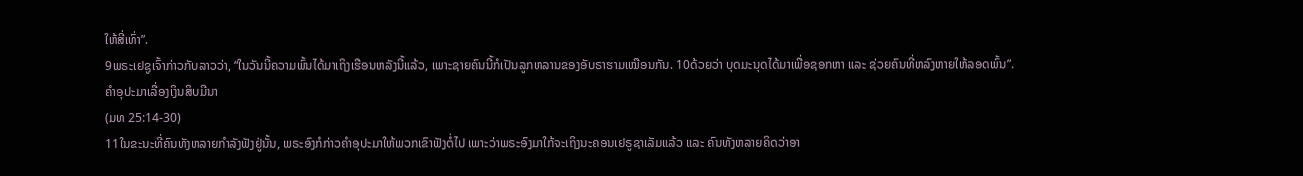ໃຫ້ສີ່ເທົ່າ”.
9ພຣະເຢຊູເຈົ້າກ່າວກັບລາວວ່າ, “ໃນວັນນີ້ຄວາມພົ້ນໄດ້ມາເຖິງເຮືອນຫລັງນີ້ແລ້ວ, ເພາະຊາຍຄົນນີ້ກໍເປັນລູກຫລານຂອງອັບຣາຮາມເໝືອນກັນ. 10ດ້ວຍວ່າ ບຸດມະນຸດໄດ້ມາເພື່ອຊອກຫາ ແລະ ຊ່ວຍຄົນທີ່ຫລົງຫາຍໃຫ້ລອດພົ້ນ”.
ຄຳອຸປະມາເລື່ອງເງິນສິບມີນາ
(ມທ 25:14-30)
11ໃນຂະນະທີ່ຄົນທັງຫລາຍກຳລັງຟັງຢູ່ນັ້ນ, ພຣະອົງກໍກ່າວຄຳອຸປະມາໃຫ້ພວກເຂົາຟັງຕໍ່ໄປ ເພາະວ່າພຣະອົງມາໃກ້ຈະເຖິງນະຄອນເຢຣູຊາເລັມແລ້ວ ແລະ ຄົນທັງຫລາຍຄິດວ່າອາ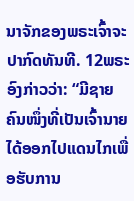ນາຈັກຂອງພຣະເຈົ້າຈະປາກົດທັນທີ. 12ພຣະອົງກ່າວວ່າ: “ມີຊາຍຄົນໜຶ່ງທີ່ເປັນເຈົ້ານາຍໄດ້ອອກໄປແດນໄກເພື່ອຮັບການ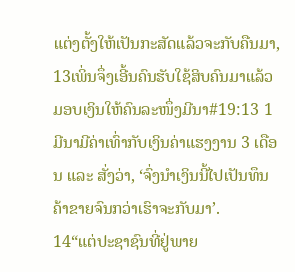ແຕ່ງຕັ້ງໃຫ້ເປັນກະສັດແລ້ວຈະກັບຄືນມາ, 13ເພິ່ນຈຶ່ງເອີ້ນຄົນຮັບໃຊ້ສິບຄົນມາແລ້ວມອບເງິນໃຫ້ຄົນລະໜຶ່ງມີນາ#19:13 1 ມີນາມີຄ່າເທົ່າກັບເງິນຄ່າແຮງງານ 3 ເດືອນ ແລະ ສັ່ງວ່າ, ‘ຈົ່ງນຳເງິນນີ້ໄປເປັນທຶນຄ້າຂາຍຈົນກວ່າເຮົາຈະກັບມາ’.
14“ແຕ່ປະຊາຊົນທີ່ຢູ່ພາຍ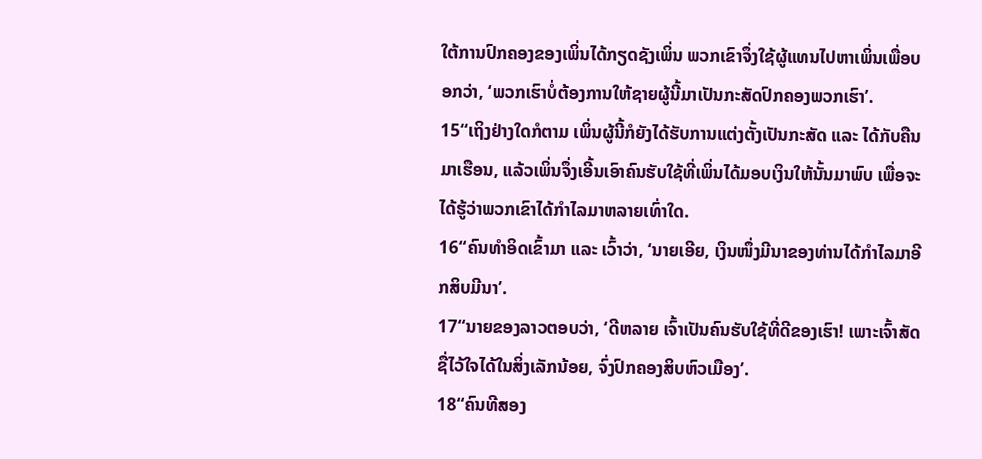ໃຕ້ການປົກຄອງຂອງເພິ່ນໄດ້ກຽດຊັງເພິ່ນ ພວກເຂົາຈຶ່ງໃຊ້ຜູ້ແທນໄປຫາເພິ່ນເພື່ອບອກວ່າ, ‘ພວກເຮົາບໍ່ຕ້ອງການໃຫ້ຊາຍຜູ້ນີ້ມາເປັນກະສັດປົກຄອງພວກເຮົາ’.
15“ເຖິງຢ່າງໃດກໍຕາມ ເພິ່ນຜູ້ນີ້ກໍຍັງໄດ້ຮັບການແຕ່ງຕັ້ງເປັນກະສັດ ແລະ ໄດ້ກັບຄືນມາເຮືອນ, ແລ້ວເພິ່ນຈຶ່ງເອີ້ນເອົາຄົນຮັບໃຊ້ທີ່ເພິ່ນໄດ້ມອບເງິນໃຫ້ນັ້ນມາພົບ ເພື່ອຈະໄດ້ຮູ້ວ່າພວກເຂົາໄດ້ກຳໄລມາຫລາຍເທົ່າໃດ.
16“ຄົນທຳອິດເຂົ້າມາ ແລະ ເວົ້າວ່າ, ‘ນາຍເອີຍ, ເງິນໜຶ່ງມີນາຂອງທ່ານໄດ້ກຳໄລມາອີກສິບມີນາ’.
17“ນາຍຂອງລາວຕອບວ່າ, ‘ດີຫລາຍ ເຈົ້າເປັນຄົນຮັບໃຊ້ທີ່ດີຂອງເຮົາ! ເພາະເຈົ້າສັດຊື່ໄວ້ໃຈໄດ້ໃນສິ່ງເລັກນ້ອຍ, ຈົ່ງປົກຄອງສິບຫົວເມືອງ’.
18“ຄົນທີສອງ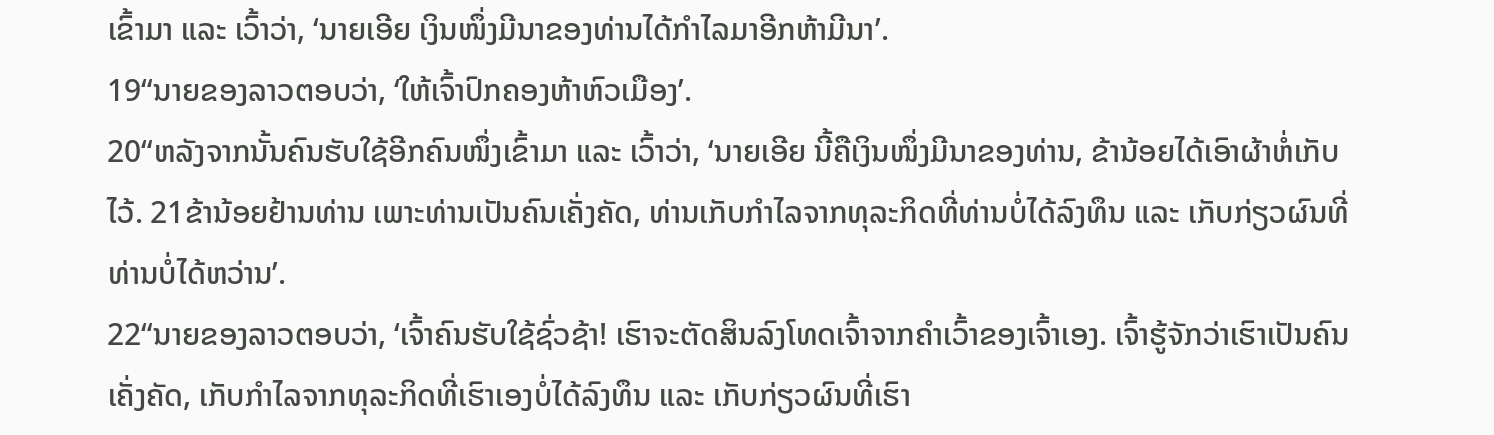ເຂົ້າມາ ແລະ ເວົ້າວ່າ, ‘ນາຍເອີຍ ເງິນໜຶ່ງມີນາຂອງທ່ານໄດ້ກຳໄລມາອີກຫ້າມີນາ’.
19“ນາຍຂອງລາວຕອບວ່າ, ‘ໃຫ້ເຈົ້າປົກຄອງຫ້າຫົວເມືອງ’.
20“ຫລັງຈາກນັ້ນຄົນຮັບໃຊ້ອີກຄົນໜຶ່ງເຂົ້າມາ ແລະ ເວົ້າວ່າ, ‘ນາຍເອີຍ ນີ້ຄືເງິນໜຶ່ງມີນາຂອງທ່ານ, ຂ້ານ້ອຍໄດ້ເອົາຜ້າຫໍ່ເກັບໄວ້. 21ຂ້ານ້ອຍຢ້ານທ່ານ ເພາະທ່ານເປັນຄົນເຄັ່ງຄັດ, ທ່ານເກັບກຳໄລຈາກທຸລະກິດທີ່ທ່ານບໍ່ໄດ້ລົງທຶນ ແລະ ເກັບກ່ຽວຜົນທີ່ທ່ານບໍ່ໄດ້ຫວ່ານ’.
22“ນາຍຂອງລາວຕອບວ່າ, ‘ເຈົ້າຄົນຮັບໃຊ້ຊົ່ວຊ້າ! ເຮົາຈະຕັດສິນລົງໂທດເຈົ້າຈາກຄຳເວົ້າຂອງເຈົ້າເອງ. ເຈົ້າຮູ້ຈັກວ່າເຮົາເປັນຄົນເຄັ່ງຄັດ, ເກັບກຳໄລຈາກທຸລະກິດທີ່ເຮົາເອງບໍ່ໄດ້ລົງທຶນ ແລະ ເກັບກ່ຽວຜົນທີ່ເຮົາ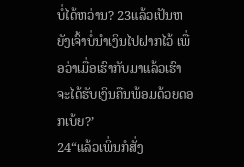ບໍ່ໄດ້ຫວ່ານ? 23ແລ້ວເປັນຫຍັງເຈົ້າບໍ່ນຳເງິນໄປຝາກໄວ້ ເພື່ອວ່າເມື່ອເຮົາກັບມາແລ້ວເຮົາຈະໄດ້ຮັບເງິນຄືນພ້ອມດ້ວຍດອກເບ້ຍ?’
24“ແລ້ວເພິ່ນກໍສັ່ງ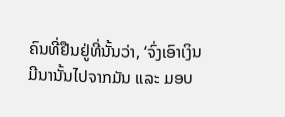ຄົນທີ່ຢືນຢູ່ທີ່ນັ້ນວ່າ, ‘ຈົ່ງເອົາເງິນມີນານັ້ນໄປຈາກມັນ ແລະ ມອບ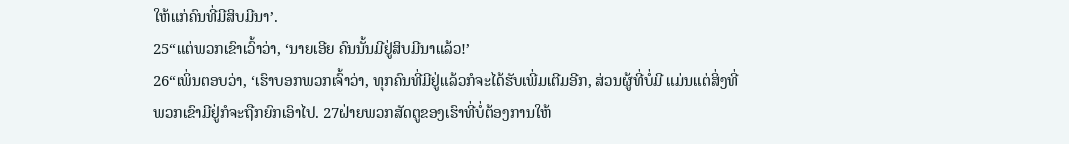ໃຫ້ແກ່ຄົນທີ່ມີສິບມີນາ’.
25“ແຕ່ພວກເຂົາເວົ້າວ່າ, ‘ນາຍເອີຍ ຄົນນັ້ນມີຢູ່ສິບມີນາແລ້ວ!’
26“ເພິ່ນຕອບວ່າ, ‘ເຮົາບອກພວກເຈົ້າວ່າ, ທຸກຄົນທີ່ມີຢູ່ແລ້ວກໍຈະໄດ້ຮັບເພີ່ມເຕີມອີກ, ສ່ວນຜູ້ທີ່ບໍ່ມີ ແມ່ນແຕ່ສິ່ງທີ່ພວກເຂົາມີຢູ່ກໍຈະຖືກຍົກເອົາໄປ. 27ຝ່າຍພວກສັດຕູຂອງເຮົາທີ່ບໍ່ຕ້ອງການໃຫ້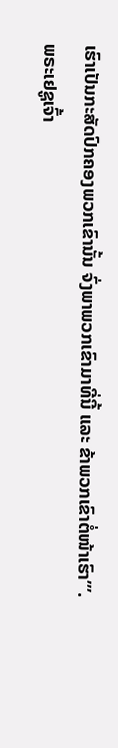ເຮົາເປັນກະສັດປົກຄອງພວກເຂົານັ້ນ ຈົ່ງພາພວກເຂົາມາທີ່ນີ້ ແລະ ຂ້າພວກເຂົາຕໍ່ໜ້າເຮົາ’”.
ພຣະເຢຊູເຈົ້າ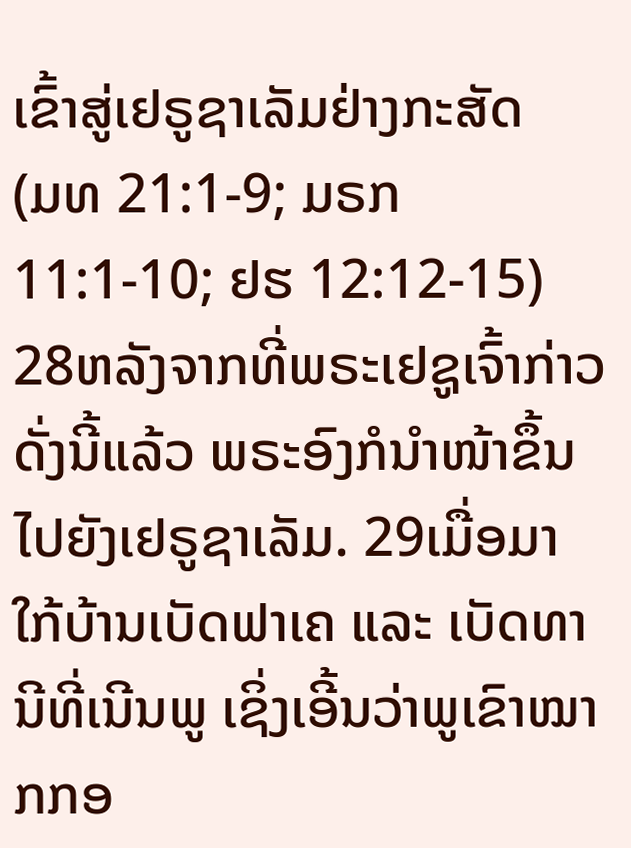ເຂົ້າສູ່ເຢຣູຊາເລັມຢ່າງກະສັດ
(ມທ 21:1-9; ມຣກ 11:1-10; ຢຮ 12:12-15)
28ຫລັງຈາກທີ່ພຣະເຢຊູເຈົ້າກ່າວດັ່ງນີ້ແລ້ວ ພຣະອົງກໍນຳໜ້າຂຶ້ນໄປຍັງເຢຣູຊາເລັມ. 29ເມື່ອມາໃກ້ບ້ານເບັດຟາເຄ ແລະ ເບັດທານີທີ່ເນີນພູ ເຊິ່ງເອີ້ນວ່າພູເຂົາໝາກກອ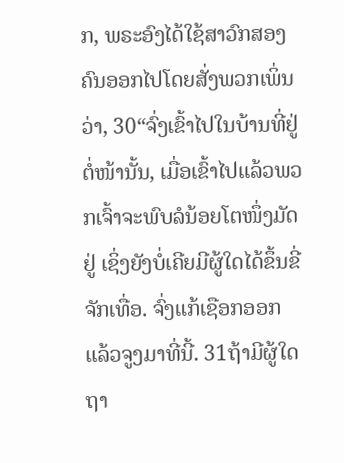ກ, ພຣະອົງໄດ້ໃຊ້ສາວົກສອງຄົນອອກໄປໂດຍສັ່ງພວກເພິ່ນວ່າ, 30“ຈົ່ງເຂົ້າໄປໃນບ້ານທີ່ຢູ່ຕໍ່ໜ້ານັ້ນ, ເມື່ອເຂົ້າໄປແລ້ວພວກເຈົ້າຈະພົບລໍນ້ອຍໂຕໜຶ່ງມັດຢູ່ ເຊິ່ງຍັງບໍ່ເຄີຍມີຜູ້ໃດໄດ້ຂຶ້ນຂີ່ຈັກເທື່ອ. ຈົ່ງແກ້ເຊືອກອອກ ແລ້ວຈູງມາທີ່ນີ້. 31ຖ້າມີຜູ້ໃດຖາ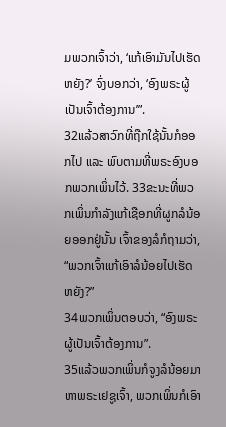ມພວກເຈົ້າວ່າ, ‘ແກ້ເອົາມັນໄປເຮັດຫຍັງ?’ ຈົ່ງບອກວ່າ, ‘ອົງພຣະຜູ້ເປັນເຈົ້າຕ້ອງການ’”.
32ແລ້ວສາວົກທີ່ຖືກໃຊ້ນັ້ນກໍອອກໄປ ແລະ ພົບຕາມທີ່ພຣະອົງບອກພວກເພິ່ນໄວ້. 33ຂະນະທີ່ພວກເພິ່ນກຳລັງແກ້ເຊືອກທີ່ຜູກລໍນ້ອຍອອກຢູ່ນັ້ນ ເຈົ້າຂອງລໍກໍຖາມວ່າ, “ພວກເຈົ້າແກ້ເອົາລໍນ້ອຍໄປເຮັດຫຍັງ?”
34ພວກເພິ່ນຕອບວ່າ, “ອົງພຣະຜູ້ເປັນເຈົ້າຕ້ອງການ”.
35ແລ້ວພວກເພິ່ນກໍຈູງລໍນ້ອຍມາຫາພຣະເຢຊູເຈົ້າ, ພວກເພິ່ນກໍເອົາ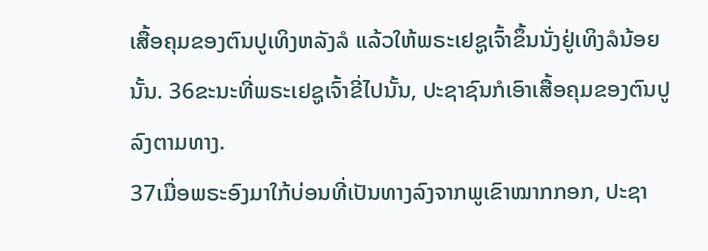ເສື້ອຄຸມຂອງຕົນປູເທິງຫລັງລໍ ແລ້ວໃຫ້ພຣະເຢຊູເຈົ້າຂຶ້ນນັ່ງຢູ່ເທິງລໍນ້ອຍນັ້ນ. 36ຂະນະທີ່ພຣະເຢຊູເຈົ້າຂີ່ໄປນັ້ນ, ປະຊາຊົນກໍເອົາເສື້ອຄຸມຂອງຕົນປູລົງຕາມທາງ.
37ເມື່ອພຣະອົງມາໃກ້ບ່ອນທີ່ເປັນທາງລົງຈາກພູເຂົາໝາກກອກ, ປະຊາ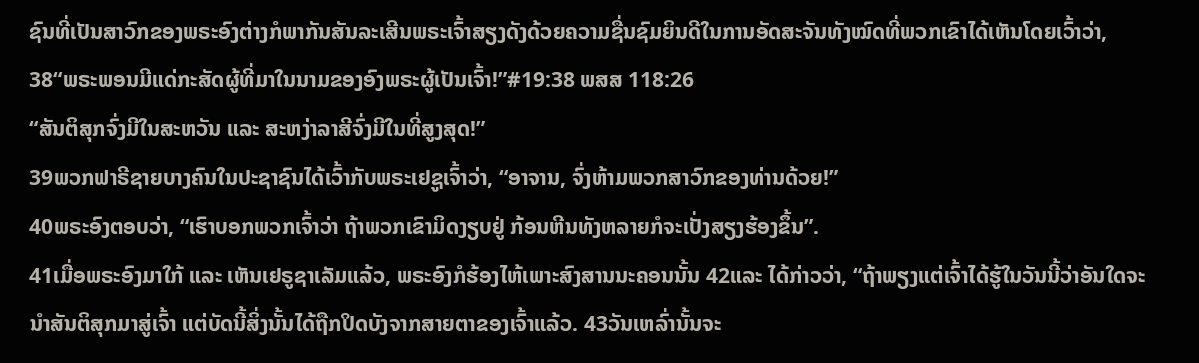ຊົນທີ່ເປັນສາວົກຂອງພຣະອົງຕ່າງກໍພາກັນສັນລະເສີນພຣະເຈົ້າສຽງດັງດ້ວຍຄວາມຊື່ນຊົມຍິນດີໃນການອັດສະຈັນທັງໝົດທີ່ພວກເຂົາໄດ້ເຫັນໂດຍເວົ້າວ່າ,
38“ພຣະພອນມີແດ່ກະສັດຜູ້ທີ່ມາໃນນາມຂອງອົງພຣະຜູ້ເປັນເຈົ້າ!”#19:38 ພສສ 118:26
“ສັນຕິສຸກຈົ່ງມີໃນສະຫວັນ ແລະ ສະຫງ່າລາສີຈົ່ງມີໃນທີ່ສູງສຸດ!”
39ພວກຟາຣີຊາຍບາງຄົນໃນປະຊາຊົນໄດ້ເວົ້າກັບພຣະເຢຊູເຈົ້າວ່າ, “ອາຈານ, ຈົ່ງຫ້າມພວກສາວົກຂອງທ່ານດ້ວຍ!”
40ພຣະອົງຕອບວ່າ, “ເຮົາບອກພວກເຈົ້າວ່າ ຖ້າພວກເຂົາມິດງຽບຢູ່ ກ້ອນຫີນທັງຫລາຍກໍຈະເປັ່ງສຽງຮ້ອງຂຶ້ນ”.
41ເມື່ອພຣະອົງມາໃກ້ ແລະ ເຫັນເຢຣູຊາເລັມແລ້ວ, ພຣະອົງກໍຮ້ອງໄຫ້ເພາະສົງສານນະຄອນນັ້ນ 42ແລະ ໄດ້ກ່າວວ່າ, “ຖ້າພຽງແຕ່ເຈົ້າໄດ້ຮູ້ໃນວັນນີ້ວ່າອັນໃດຈະນຳສັນຕິສຸກມາສູ່ເຈົ້າ ແຕ່ບັດນີ້ສິ່ງນັ້ນໄດ້ຖືກປິດບັງຈາກສາຍຕາຂອງເຈົ້າແລ້ວ. 43ວັນເຫລົ່ານັ້ນຈະ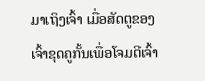ມາເຖິງເຈົ້າ ເມື່ອສັດຕູຂອງເຈົ້າຂຸດຄູກັ້ນເພື່ອໂຈມຕີເຈົ້າ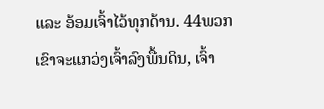ແລະ ອ້ອມເຈົ້າໄວ້ທຸກດ້ານ. 44ພວກເຂົາຈະແກວ່ງເຈົ້າລົງພື້ນດິນ, ເຈົ້າ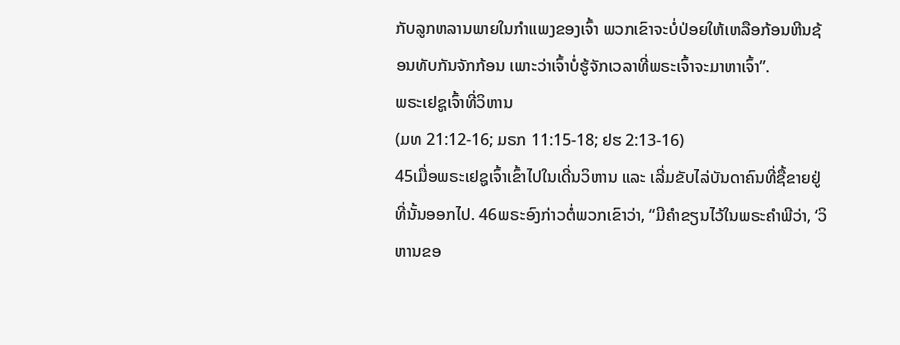ກັບລູກຫລານພາຍໃນກຳແພງຂອງເຈົ້າ ພວກເຂົາຈະບໍ່ປ່ອຍໃຫ້ເຫລືອກ້ອນຫີນຊ້ອນທັບກັນຈັກກ້ອນ ເພາະວ່າເຈົ້າບໍ່ຮູ້ຈັກເວລາທີ່ພຣະເຈົ້າຈະມາຫາເຈົ້າ”.
ພຣະເຢຊູເຈົ້າທີ່ວິຫານ
(ມທ 21:12-16; ມຣກ 11:15-18; ຢຮ 2:13-16)
45ເມື່ອພຣະເຢຊູເຈົ້າເຂົ້າໄປໃນເດີ່ນວິຫານ ແລະ ເລີ່ມຂັບໄລ່ບັນດາຄົນທີ່ຊື້ຂາຍຢູ່ທີ່ນັ້ນອອກໄປ. 46ພຣະອົງກ່າວຕໍ່ພວກເຂົາວ່າ, “ມີຄຳຂຽນໄວ້ໃນພຣະຄຳພີວ່າ, ‘ວິຫານຂອ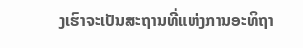ງເຮົາຈະເປັນສະຖານທີ່ແຫ່ງການອະທິຖາ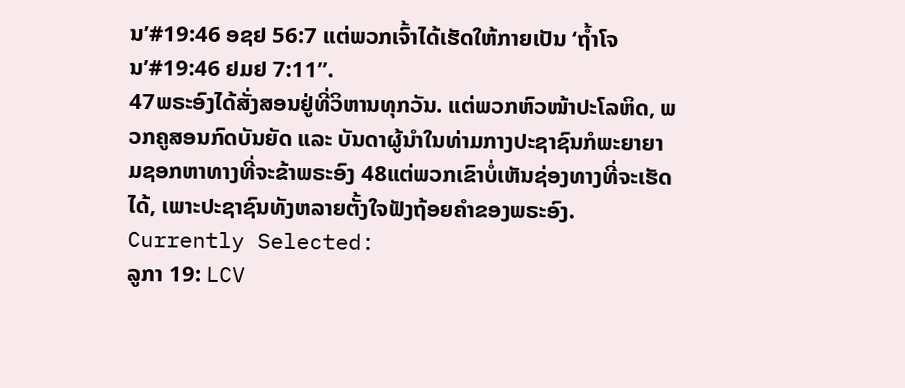ນ’#19:46 ອຊຢ 56:7 ແຕ່ພວກເຈົ້າໄດ້ເຮັດໃຫ້ກາຍເປັນ ‘ຖ້ຳໂຈນ’#19:46 ຢມຢ 7:11”.
47ພຣະອົງໄດ້ສັ່ງສອນຢູ່ທີ່ວິຫານທຸກວັນ. ແຕ່ພວກຫົວໜ້າປະໂລຫິດ, ພວກຄູສອນກົດບັນຍັດ ແລະ ບັນດາຜູ້ນຳໃນທ່າມກາງປະຊາຊົນກໍພະຍາຍາມຊອກຫາທາງທີ່ຈະຂ້າພຣະອົງ 48ແຕ່ພວກເຂົາບໍ່ເຫັນຊ່ອງທາງທີ່ຈະເຮັດໄດ້, ເພາະປະຊາຊົນທັງຫລາຍຕັ້ງໃຈຟັງຖ້ອຍຄຳຂອງພຣະອົງ.
Currently Selected:
ລູກາ 19: LCV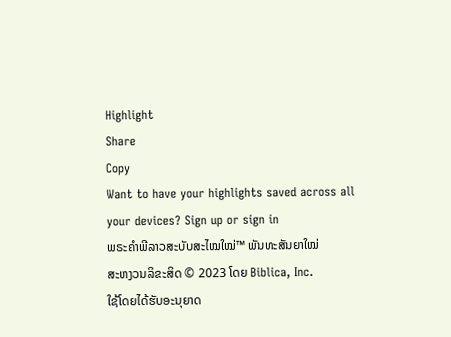Highlight
Share
Copy
Want to have your highlights saved across all your devices? Sign up or sign in
ພຣະຄຳພີລາວສະບັບສະໄໝໃໝ່™ ພັນທະສັນຍາໃໝ່
ສະຫງວນລິຂະສິດ © 2023 ໂດຍ Biblica, Inc.
ໃຊ້ໂດຍໄດ້ຮັບອະນຸຍາດ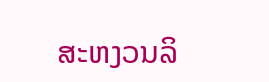ສະຫງວນລິ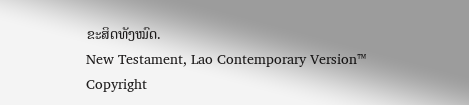ຂະສິດທັງໝົດ.
New Testament, Lao Contemporary Version™
Copyright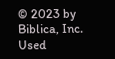© 2023 by Biblica, Inc.
Used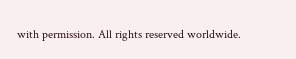with permission. All rights reserved worldwide.